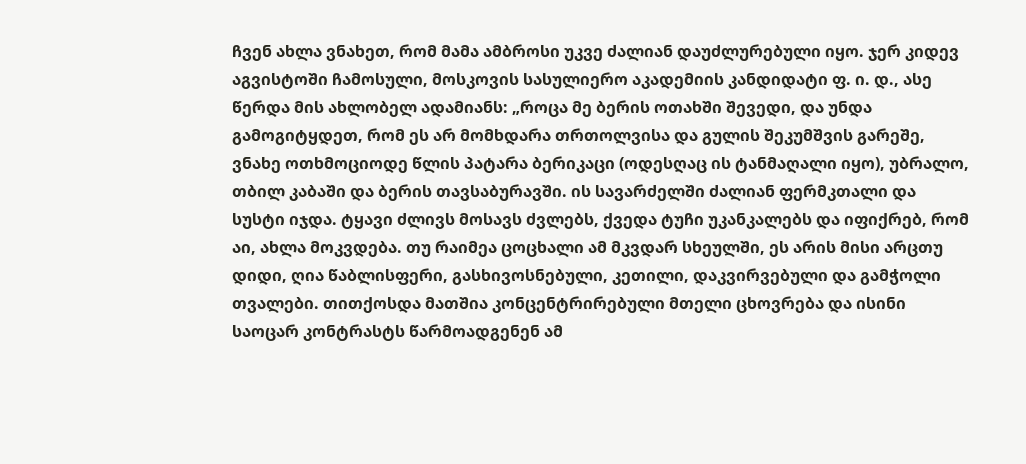ჩვენ ახლა ვნახეთ, რომ მამა ამბროსი უკვე ძალიან დაუძლურებული იყო. ჯერ კიდევ აგვისტოში ჩამოსული, მოსკოვის სასულიერო აკადემიის კანდიდატი ფ. ი. დ., ასე წერდა მის ახლობელ ადამიანს: „როცა მე ბერის ოთახში შევედი, და უნდა გამოგიტყდეთ, რომ ეს არ მომხდარა თრთოლვისა და გულის შეკუმშვის გარეშე, ვნახე ოთხმოციოდე წლის პატარა ბერიკაცი (ოდესღაც ის ტანმაღალი იყო), უბრალო, თბილ კაბაში და ბერის თავსაბურავში. ის სავარძელში ძალიან ფერმკთალი და სუსტი იჯდა. ტყავი ძლივს მოსავს ძვლებს, ქვედა ტუჩი უკანკალებს და იფიქრებ, რომ აი, ახლა მოკვდება. თუ რაიმეა ცოცხალი ამ მკვდარ სხეულში, ეს არის მისი არცთუ დიდი, ღია წაბლისფერი, გასხივოსნებული, კეთილი, დაკვირვებული და გამჭოლი თვალები. თითქოსდა მათშია კონცენტრირებული მთელი ცხოვრება და ისინი საოცარ კონტრასტს წარმოადგენენ ამ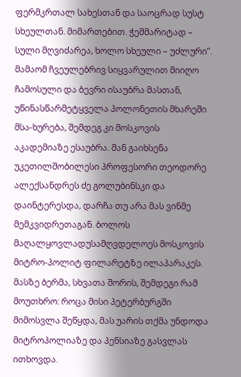ფერმკრთალ სახესთან და საოცრად სუსტ სხეულთან. მიმართებით. ჭეშმარიტად – სული მღვიძარეა, ხოლო სხეული – უძლური“. მამაომ ჩვეულებრივ სიყვარულით მიიღო ჩამოსული და ბევრი ისაუბრა მასთან, უწინასწარმეტყველა პოლონეთის მხარეში მსა-ხურება, შემდეგ კი მოსკოვის აკადემიაზე ესაუბრა. მან გაიხსენა უკეთილშობილესი პროფესორი თეოდორე ალექსანდრეს ძე გოლუბინსკი და დაინტერესდა, დარჩა თუ არა მას ვინმე მემკვიდრეთაგან. ბოლოს მაღალყოვლადუსამღვდელოეს მოსკოვის მიტრო-პოლიტ ფილარეტზე ილაპარაკეს. მასზე ბერმა, სხვათა შორის, შემდეგი რამ მოუთხრო: როცა მისი პეტერბურგში მიმოსვლა შეწყდა, მას უარის თქმა უნდოდა მიტროპოლიაზე და პენსიაზე გასვლას ითხოვდა.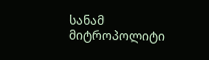სანამ მიტროპოლიტი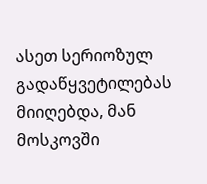ასეთ სერიოზულ გადაწყვეტილებას მიიღებდა, მან მოსკოვში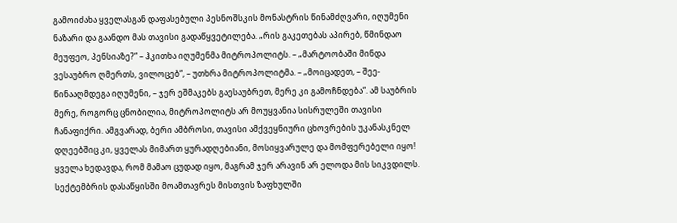გამოიძახა ყველასგან დაფასებული პესნოშსკის მონასტრის წინამძღვარი, იღუმენი ნაზარი და გაანდო მას თავისი გადაწყვეტილება. „რის გაკეთებას აპირებ, წმინდაო მეუფეო, პენსიაზე?“ – ჰკითხა იღუმენმა მიტროპოლიტს. – „მარტოობაში მინდა ვესაუბრო ღმერთს, ვილოცებ“, – უთხრა მიტროპოლიტმა. – „მოიცადეთ, – შეე-წინააღმდეგა იღუმენი, – ჯერ ეშმაკებს გაესაუბრეთ, მერე კი გამოჩნდება“. ამ საუბრის მერე, როგორც ცნობილია, მიტროპოლიტს არ მოუყვანია სისრულეში თავისი ჩანაფიქრი. ამგვარად, ბერი ამბროსი, თავისი ამქვეყნიური ცხოვრების უკანასკნელ დღეებშიც კი, ყველას მიმართ ყურადღებიანი, მოსიყვარულე და მომფერებელი იყო!
ყველა ხედავდა, რომ მამაო ცუდად იყო, მაგრამ ჯერ არავინ არ ელოდა მის სიკვდილს. სექტემბრის დასაწყისში მოამთავრეს მისთვის ზაფხულში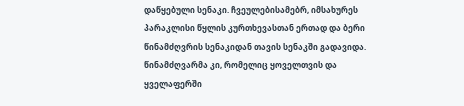დაწყებული სენაკი. ჩვეულებისამებრ, იმსახურეს პარაკლისი წყლის კურთხევასთან ერთად და ბერი წინამძღვრის სენაკიდან თავის სენაკში გადავიდა. წინამძღვარმა კი, რომელიც ყოველთვის და ყველაფერში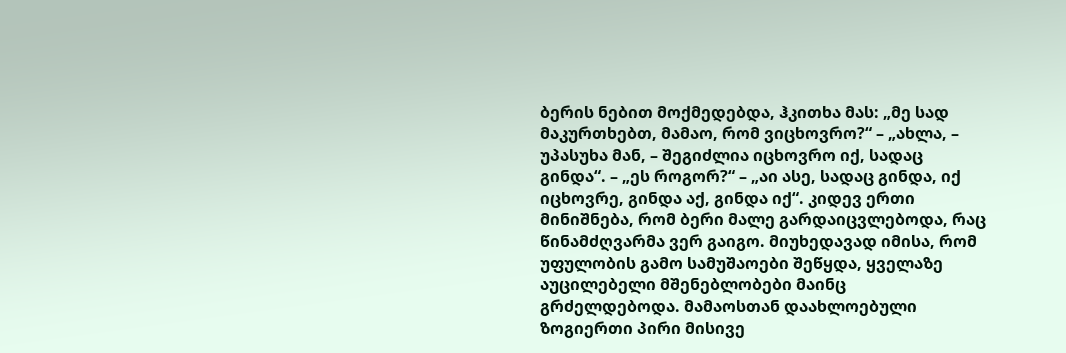ბერის ნებით მოქმედებდა, ჰკითხა მას: „მე სად მაკურთხებთ, მამაო, რომ ვიცხოვრო?“ – „ახლა, – უპასუხა მან, – შეგიძლია იცხოვრო იქ, სადაც გინდა“. – „ეს როგორ?“ – „აი ასე, სადაც გინდა, იქ იცხოვრე, გინდა აქ, გინდა იქ“. კიდევ ერთი მინიშნება, რომ ბერი მალე გარდაიცვლებოდა, რაც წინამძღვარმა ვერ გაიგო. მიუხედავად იმისა, რომ უფულობის გამო სამუშაოები შეწყდა, ყველაზე აუცილებელი მშენებლობები მაინც გრძელდებოდა. მამაოსთან დაახლოებული ზოგიერთი პირი მისივე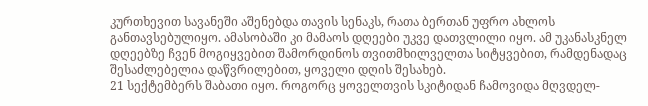კურთხევით სავანეში აშენებდა თავის სენაკს, რათა ბერთან უფრო ახლოს განთავსებულიყო. ამასობაში კი მამაოს დღეები უკვე დათვლილი იყო. ამ უკანასკნელ დღეებზე ჩვენ მოგიყვებით შამორდინოს თვითმხილველთა სიტყვებით, რამდენადაც შესაძლებელია დაწვრილებით, ყოველი დღის შესახებ.
21 სექტემბერს შაბათი იყო. როგორც ყოველთვის სკიტიდან ჩამოვიდა მღვდელ-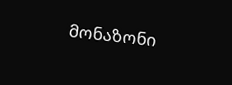მონაზონი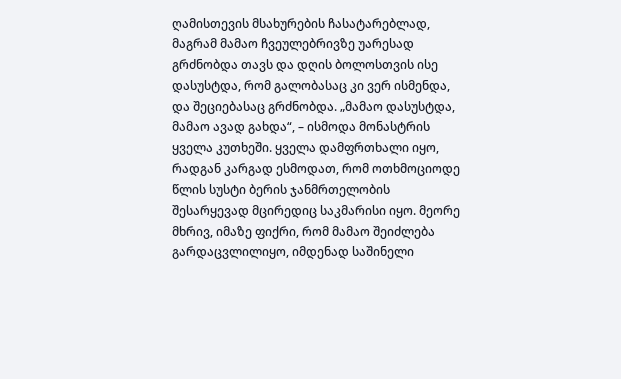ღამისთევის მსახურების ჩასატარებლად, მაგრამ მამაო ჩვეულებრივზე უარესად გრძნობდა თავს და დღის ბოლოსთვის ისე დასუსტდა, რომ გალობასაც კი ვერ ისმენდა, და შეციებასაც გრძნობდა. „მამაო დასუსტდა, მამაო ავად გახდა“, – ისმოდა მონასტრის ყველა კუთხეში. ყველა დამფრთხალი იყო, რადგან კარგად ესმოდათ, რომ ოთხმოციოდე წლის სუსტი ბერის ჯანმრთელობის შესარყევად მცირედიც საკმარისი იყო. მეორე მხრივ, იმაზე ფიქრი, რომ მამაო შეიძლება გარდაცვლილიყო, იმდენად საშინელი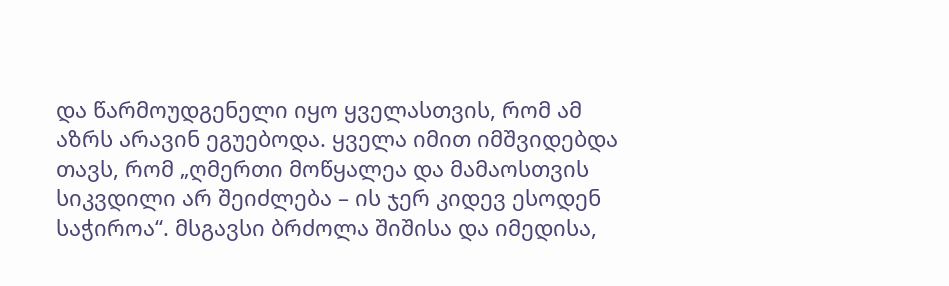და წარმოუდგენელი იყო ყველასთვის, რომ ამ აზრს არავინ ეგუებოდა. ყველა იმით იმშვიდებდა თავს, რომ „ღმერთი მოწყალეა და მამაოსთვის სიკვდილი არ შეიძლება – ის ჯერ კიდევ ესოდენ საჭიროა“. მსგავსი ბრძოლა შიშისა და იმედისა,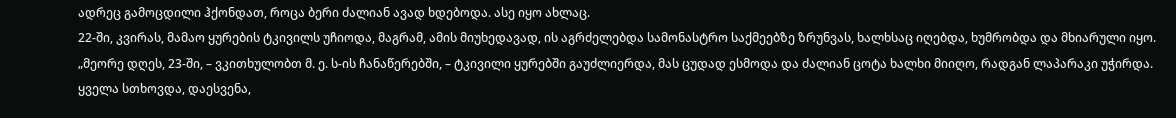ადრეც გამოცდილი ჰქონდათ, როცა ბერი ძალიან ავად ხდებოდა. ასე იყო ახლაც.
22-ში, კვირას, მამაო ყურების ტკივილს უჩიოდა, მაგრამ, ამის მიუხედავად, ის აგრძელებდა სამონასტრო საქმეებზე ზრუნვას, ხალხსაც იღებდა, ხუმრობდა და მხიარული იყო.
„მეორე დღეს, 23-ში, – ვკითხულობთ მ. ე. ს-ის ჩანაწერებში, – ტკივილი ყურებში გაუძლიერდა, მას ცუდად ესმოდა და ძალიან ცოტა ხალხი მიიღო, რადგან ლაპარაკი უჭირდა. ყველა სთხოვდა, დაესვენა,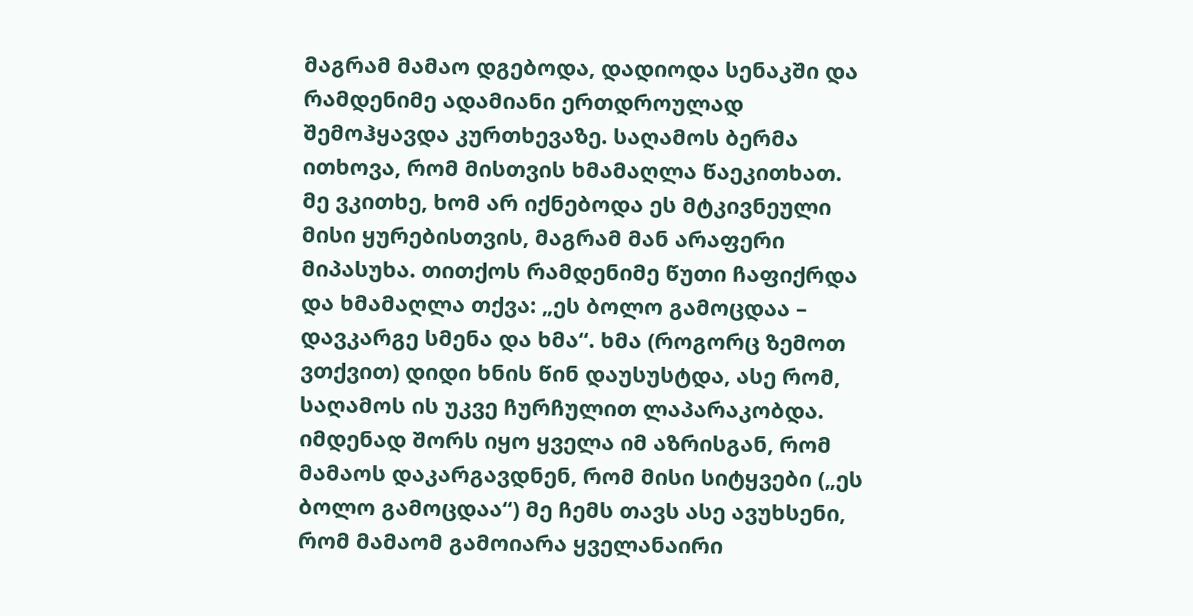მაგრამ მამაო დგებოდა, დადიოდა სენაკში და რამდენიმე ადამიანი ერთდროულად შემოჰყავდა კურთხევაზე. საღამოს ბერმა ითხოვა, რომ მისთვის ხმამაღლა წაეკითხათ. მე ვკითხე, ხომ არ იქნებოდა ეს მტკივნეული მისი ყურებისთვის, მაგრამ მან არაფერი მიპასუხა. თითქოს რამდენიმე წუთი ჩაფიქრდა და ხმამაღლა თქვა: „ეს ბოლო გამოცდაა – დავკარგე სმენა და ხმა“. ხმა (როგორც ზემოთ ვთქვით) დიდი ხნის წინ დაუსუსტდა, ასე რომ, საღამოს ის უკვე ჩურჩულით ლაპარაკობდა. იმდენად შორს იყო ყველა იმ აზრისგან, რომ მამაოს დაკარგავდნენ, რომ მისი სიტყვები („ეს ბოლო გამოცდაა“) მე ჩემს თავს ასე ავუხსენი, რომ მამაომ გამოიარა ყველანაირი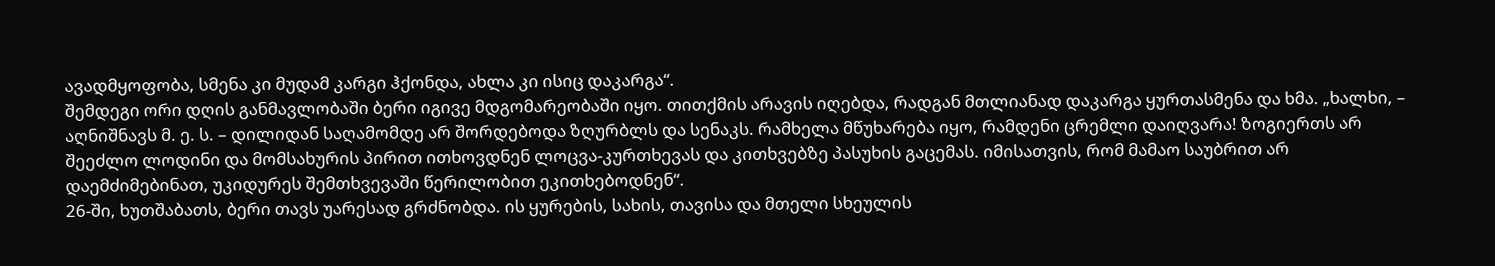ავადმყოფობა, სმენა კი მუდამ კარგი ჰქონდა, ახლა კი ისიც დაკარგა“.
შემდეგი ორი დღის განმავლობაში ბერი იგივე მდგომარეობაში იყო. თითქმის არავის იღებდა, რადგან მთლიანად დაკარგა ყურთასმენა და ხმა. „ხალხი, – აღნიშნავს მ. ე. ს. – დილიდან საღამომდე არ შორდებოდა ზღურბლს და სენაკს. რამხელა მწუხარება იყო, რამდენი ცრემლი დაიღვარა! ზოგიერთს არ შეეძლო ლოდინი და მომსახურის პირით ითხოვდნენ ლოცვა-კურთხევას და კითხვებზე პასუხის გაცემას. იმისათვის, რომ მამაო საუბრით არ დაემძიმებინათ, უკიდურეს შემთხვევაში წერილობით ეკითხებოდნენ“.
26-ში, ხუთშაბათს, ბერი თავს უარესად გრძნობდა. ის ყურების, სახის, თავისა და მთელი სხეულის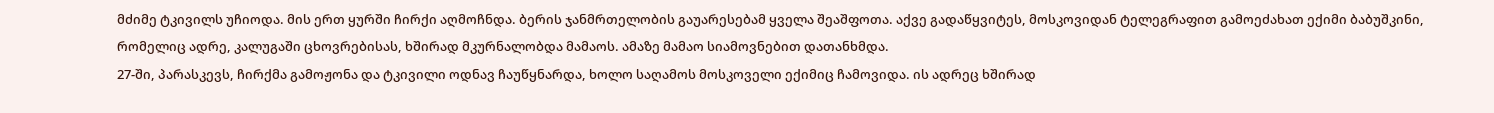მძიმე ტკივილს უჩიოდა. მის ერთ ყურში ჩირქი აღმოჩნდა. ბერის ჯანმრთელობის გაუარესებამ ყველა შეაშფოთა. აქვე გადაწყვიტეს, მოსკოვიდან ტელეგრაფით გამოეძახათ ექიმი ბაბუშკინი, რომელიც ადრე, კალუგაში ცხოვრებისას, ხშირად მკურნალობდა მამაოს. ამაზე მამაო სიამოვნებით დათანხმდა.
27-ში, პარასკევს, ჩირქმა გამოჟონა და ტკივილი ოდნავ ჩაუწყნარდა, ხოლო საღამოს მოსკოველი ექიმიც ჩამოვიდა. ის ადრეც ხშირად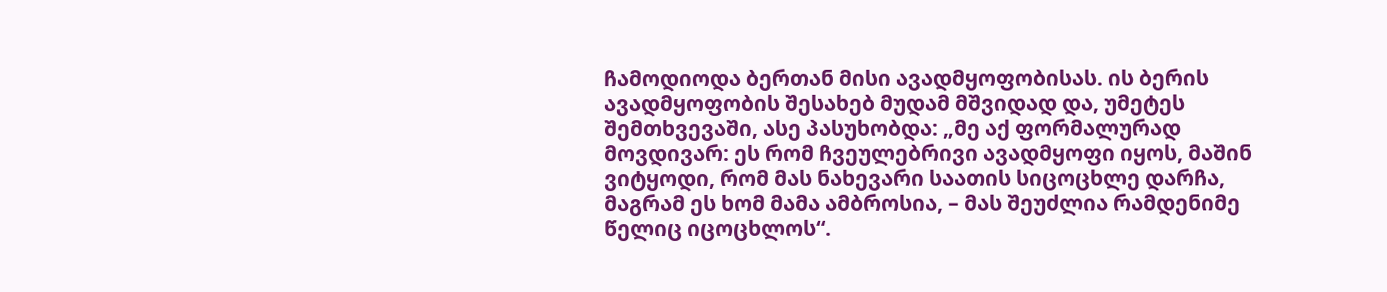ჩამოდიოდა ბერთან მისი ავადმყოფობისას. ის ბერის ავადმყოფობის შესახებ მუდამ მშვიდად და, უმეტეს შემთხვევაში, ასე პასუხობდა: „მე აქ ფორმალურად მოვდივარ: ეს რომ ჩვეულებრივი ავადმყოფი იყოს, მაშინ ვიტყოდი, რომ მას ნახევარი საათის სიცოცხლე დარჩა, მაგრამ ეს ხომ მამა ამბროსია, – მას შეუძლია რამდენიმე წელიც იცოცხლოს“.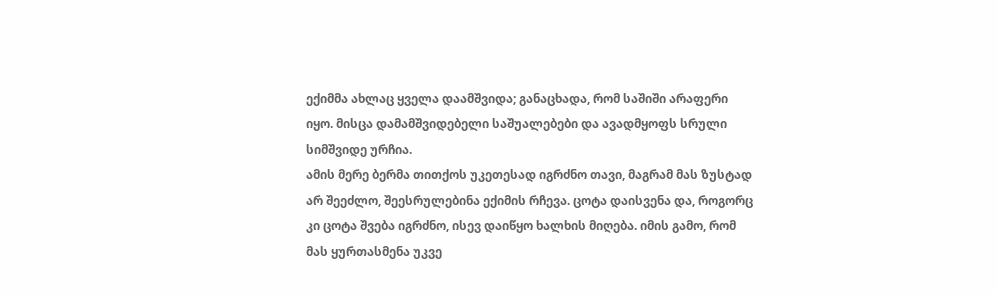ექიმმა ახლაც ყველა დაამშვიდა; განაცხადა, რომ საშიში არაფერი იყო. მისცა დამამშვიდებელი საშუალებები და ავადმყოფს სრული სიმშვიდე ურჩია.
ამის მერე ბერმა თითქოს უკეთესად იგრძნო თავი, მაგრამ მას ზუსტად არ შეეძლო, შეესრულებინა ექიმის რჩევა. ცოტა დაისვენა და, როგორც კი ცოტა შვება იგრძნო, ისევ დაიწყო ხალხის მიღება. იმის გამო, რომ მას ყურთასმენა უკვე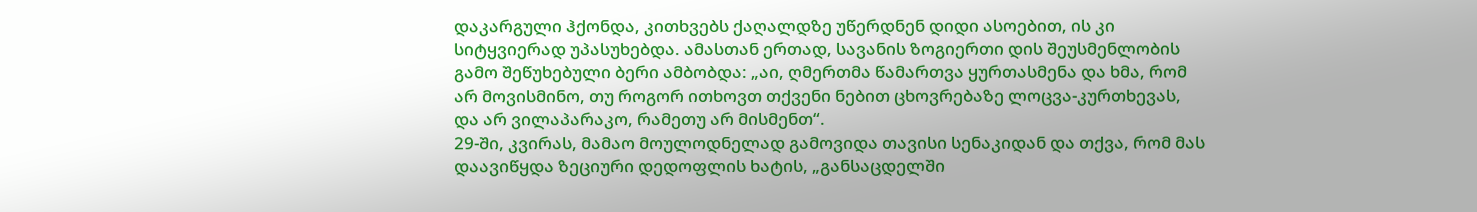დაკარგული ჰქონდა, კითხვებს ქაღალდზე უწერდნენ დიდი ასოებით, ის კი სიტყვიერად უპასუხებდა. ამასთან ერთად, სავანის ზოგიერთი დის შეუსმენლობის გამო შეწუხებული ბერი ამბობდა: „აი, ღმერთმა წამართვა ყურთასმენა და ხმა, რომ არ მოვისმინო, თუ როგორ ითხოვთ თქვენი ნებით ცხოვრებაზე ლოცვა-კურთხევას, და არ ვილაპარაკო, რამეთუ არ მისმენთ“.
29-ში, კვირას, მამაო მოულოდნელად გამოვიდა თავისი სენაკიდან და თქვა, რომ მას დაავიწყდა ზეციური დედოფლის ხატის, „განსაცდელში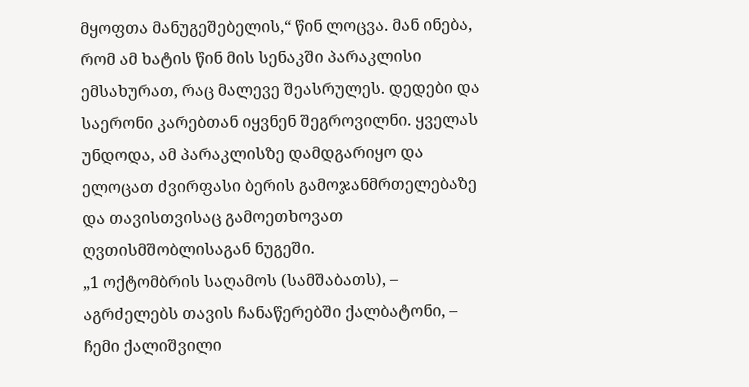მყოფთა მანუგეშებელის,“ წინ ლოცვა. მან ინება, რომ ამ ხატის წინ მის სენაკში პარაკლისი ემსახურათ, რაც მალევე შეასრულეს. დედები და საერონი კარებთან იყვნენ შეგროვილნი. ყველას უნდოდა, ამ პარაკლისზე დამდგარიყო და ელოცათ ძვირფასი ბერის გამოჯანმრთელებაზე და თავისთვისაც გამოეთხოვათ ღვთისმშობლისაგან ნუგეში.
„1 ოქტომბრის საღამოს (სამშაბათს), – აგრძელებს თავის ჩანაწერებში ქალბატონი, – ჩემი ქალიშვილი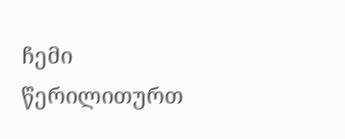ჩემი წერილითურთ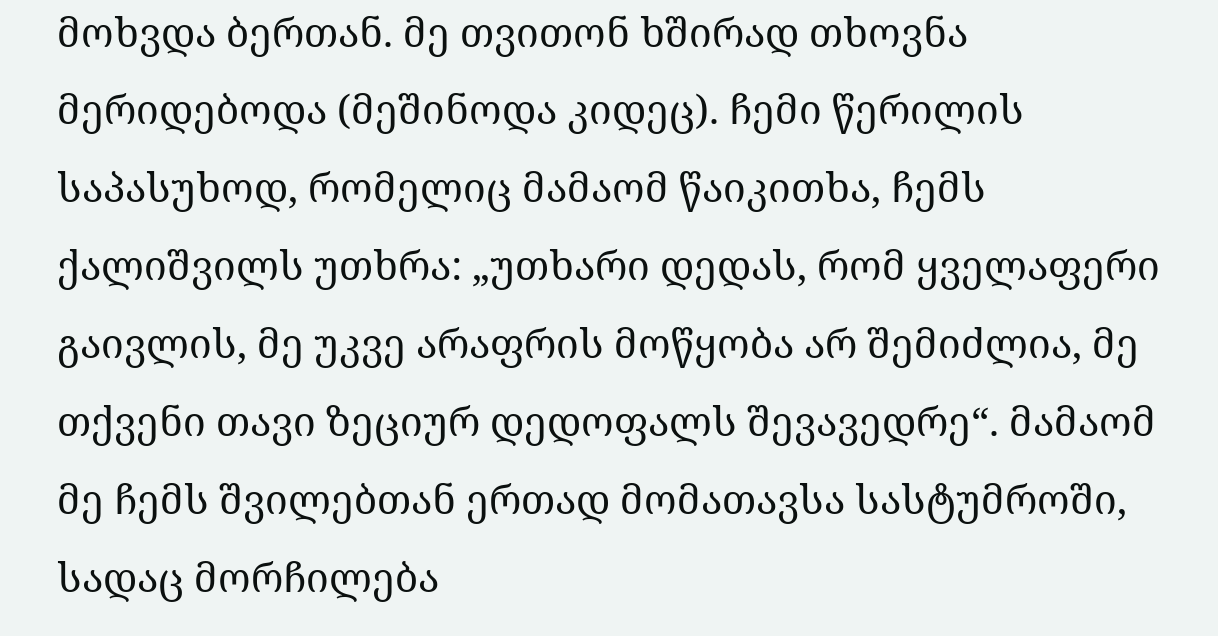მოხვდა ბერთან. მე თვითონ ხშირად თხოვნა მერიდებოდა (მეშინოდა კიდეც). ჩემი წერილის საპასუხოდ, რომელიც მამაომ წაიკითხა, ჩემს ქალიშვილს უთხრა: „უთხარი დედას, რომ ყველაფერი გაივლის, მე უკვე არაფრის მოწყობა არ შემიძლია, მე თქვენი თავი ზეციურ დედოფალს შევავედრე“. მამაომ მე ჩემს შვილებთან ერთად მომათავსა სასტუმროში, სადაც მორჩილება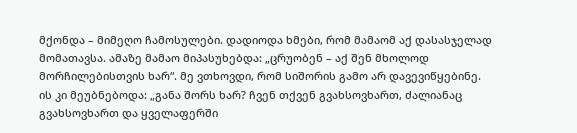მქონდა – მიმეღო ჩამოსულები. დადიოდა ხმები, რომ მამაომ აქ დასასჯელად მომათავსა. ამაზე მამაო მიპასუხებდა: „ცრუობენ – აქ შენ მხოლოდ მორჩილებისთვის ხარ“. მე ვთხოვდი, რომ სიშორის გამო არ დავევიწყებინე. ის კი მეუბნებოდა: „განა შორს ხარ? ჩვენ თქვენ გვახსოვხართ, ძალიანაც გვახსოვხართ და ყველაფერში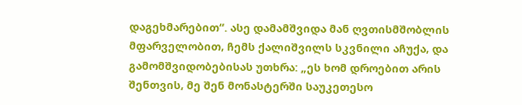დაგეხმარებით“. ასე დამამშვიდა მან ღვთისმშობლის მფარველობით, ჩემს ქალიშვილს სკვნილი აჩუქა, და გამომშვიდობებისას უთხრა: „ეს ხომ დროებით არის შენთვის, მე შენ მონასტერში საუკეთესო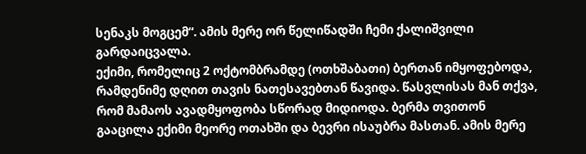სენაკს მოგცემ“. ამის მერე ორ წელიწადში ჩემი ქალიშვილი გარდაიცვალა.
ექიმი, რომელიც 2 ოქტომბრამდე (ოთხშაბათი) ბერთან იმყოფებოდა, რამდენიმე დღით თავის ნათესავებთან წავიდა. წასვლისას მან თქვა, რომ მამაოს ავადმყოფობა სწორად მიდიოდა. ბერმა თვითონ გააცილა ექიმი მეორე ოთახში და ბევრი ისაუბრა მასთან. ამის მერე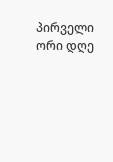პირველი ორი დღე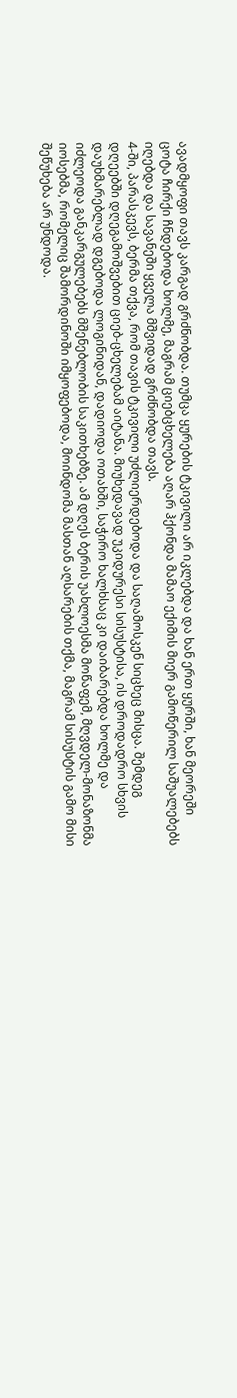ავადმყოფი თავს კარგად გრძნობდა. თუმცა ყურების ტკივილი არ იკლებდა და ხან ერთ ყურში, ხან მეორეში ცოტა ჩირქი ჩნდებოდა ხოლმე, მაგრამ ციებცხელება აღარ ჰქონდა მამაო ექიმის მიერ გამოწერილ საშუალებებს იღებდა და სავანეში ყველა მშვიდად გრძნობდა თავს.
4-ში, პარასკევს, ბერმა თქვა, რომ თავის ტკივილი უძლიერდებოდა და საღამოსკენ სიცხეც მისცა. შემდეგ დღეებში დღეგამოშვებით ციებ-ცხელებამ აიტანა. მიუხედავად უკიდურესი სისუსტისა, ის დროდადრო სხვის დაუხმარებლად დგებოდა ლოგინიდან, დადიოდა ოთახში, საჭირო ხალხსაც კი დაიბარებდა ხოლმე და იძლეოდა განკარგულებებს მშენებლობის საკითხებზე. ამ დღეს ბერის უახლოესმა მოწაფემ, მღვდელ-მონაზონმა იოსებმა, რომელიც შამორდინოში იმყოფებოდა, მოინდომა მასთან აღსარების თქმა, მაგრამ სისუსტის გამო მისი შეწუხება არ უნდოდა.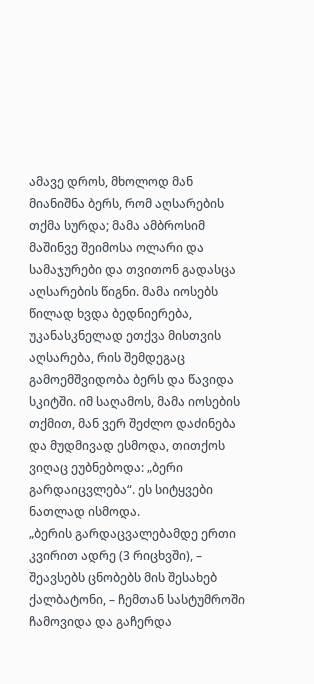ამავე დროს, მხოლოდ მან მიანიშნა ბერს, რომ აღსარების თქმა სურდა; მამა ამბროსიმ მაშინვე შეიმოსა ოლარი და სამაჯურები და თვითონ გადასცა აღსარების წიგნი. მამა იოსებს წილად ხვდა ბედნიერება, უკანასკნელად ეთქვა მისთვის აღსარება, რის შემდეგაც გამოემშვიდობა ბერს და წავიდა სკიტში. იმ საღამოს, მამა იოსების თქმით, მან ვერ შეძლო დაძინება და მუდმივად ესმოდა, თითქოს ვიღაც ეუბნებოდა: „ბერი გარდაიცვლება“. ეს სიტყვები ნათლად ისმოდა.
„ბერის გარდაცვალებამდე ერთი კვირით ადრე (3 რიცხვში), – შეავსებს ცნობებს მის შესახებ ქალბატონი, – ჩემთან სასტუმროში ჩამოვიდა და გაჩერდა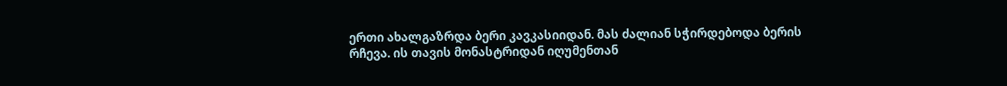ერთი ახალგაზრდა ბერი კავკასიიდან. მას ძალიან სჭირდებოდა ბერის რჩევა. ის თავის მონასტრიდან იღუმენთან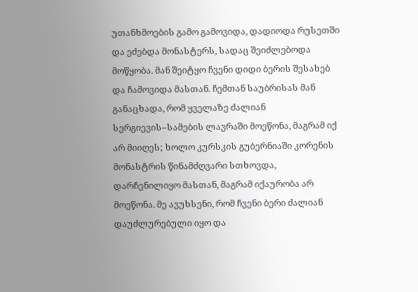უთანხმოების გამო გამოვიდა, დადიოდა რუსეთში და ეძებდა მონასტერს, სადაც შეიძლებოდა მოწყობა. მან შეიტყო ჩვენი დიდი ბერის შესახებ და ჩამოვიდა მასთან. ჩემთან საუბრისას მან განაცხადა, რომ ყველაზე ძალიან სერგიევის–სამების ლავრაში მოეწონა, მაგრამ იქ არ მიიღეს; ხოლო კურსკის გუბერნიაში კორენის მონასტრის წინამძღვარი სთხოვდა, დარჩენილიყო მასთან, მაგრამ იქაურობა არ მოეწონა. მე ავუხსენი, რომ ჩვენი ბერი ძალიან დაუძლურებული იყო და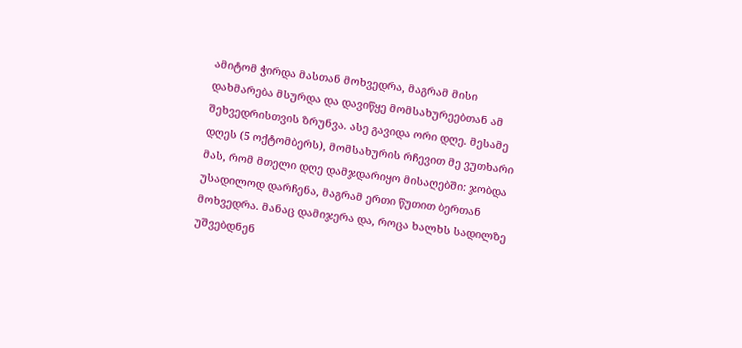ამიტომ ჭირდა მასთან მოხვედრა, მაგრამ მისი დახმარება მსურდა და დავიწყე მომსახურეებთან ამ შეხვედრისთვის ზრუნვა. ასე გავიდა ორი დღე. მესამე დღეს (5 ოქტომბერს), მომსახურის რჩევით მე ვუთხარი მას, რომ მთელი დღე დამჯდარიყო მისაღებში: ჯობდა უსადილოდ დარჩენა, მაგრამ ერთი წუთით ბერთან მოხვედრა. მანაც დამიჯერა და, როცა ხალხს სადილზე უშვებდნენ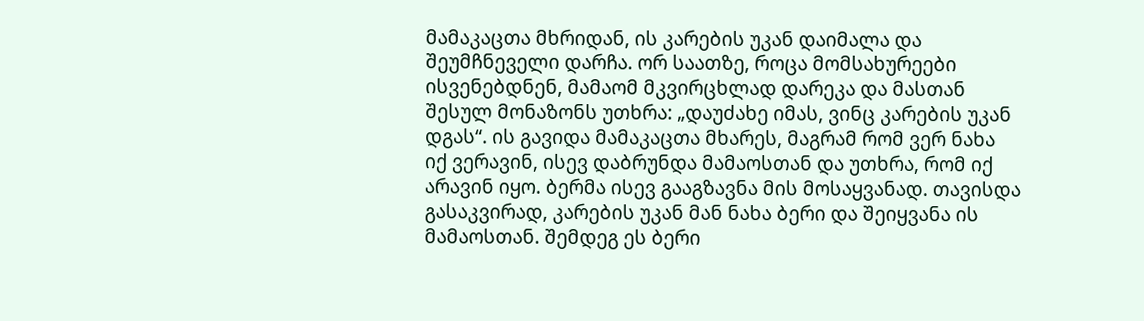მამაკაცთა მხრიდან, ის კარების უკან დაიმალა და შეუმჩნეველი დარჩა. ორ საათზე, როცა მომსახურეები ისვენებდნენ, მამაომ მკვირცხლად დარეკა და მასთან შესულ მონაზონს უთხრა: „დაუძახე იმას, ვინც კარების უკან დგას“. ის გავიდა მამაკაცთა მხარეს, მაგრამ რომ ვერ ნახა იქ ვერავინ, ისევ დაბრუნდა მამაოსთან და უთხრა, რომ იქ არავინ იყო. ბერმა ისევ გააგზავნა მის მოსაყვანად. თავისდა გასაკვირად, კარების უკან მან ნახა ბერი და შეიყვანა ის მამაოსთან. შემდეგ ეს ბერი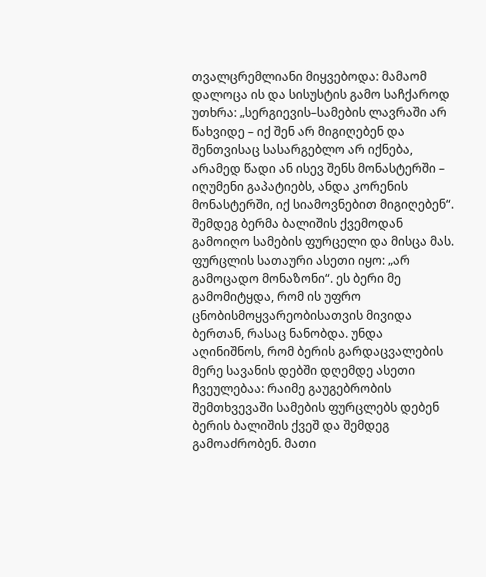თვალცრემლიანი მიყვებოდა: მამაომ დალოცა ის და სისუსტის გამო საჩქაროდ უთხრა: „სერგიევის–სამების ლავრაში არ წახვიდე – იქ შენ არ მიგიღებენ და შენთვისაც სასარგებლო არ იქნება, არამედ წადი ან ისევ შენს მონასტერში – იღუმენი გაპატიებს, ანდა კორენის მონასტერში, იქ სიამოვნებით მიგიღებენ“. შემდეგ ბერმა ბალიშის ქვემოდან გამოიღო სამების ფურცელი და მისცა მას. ფურცლის სათაური ასეთი იყო: „არ გამოცადო მონაზონი“. ეს ბერი მე გამომიტყდა, რომ ის უფრო ცნობისმოყვარეობისათვის მივიდა ბერთან, რასაც ნანობდა. უნდა აღინიშნოს, რომ ბერის გარდაცვალების მერე სავანის დებში დღემდე ასეთი ჩვეულებაა: რაიმე გაუგებრობის შემთხვევაში სამების ფურცლებს დებენ ბერის ბალიშის ქვეშ და შემდეგ გამოაძრობენ. მათი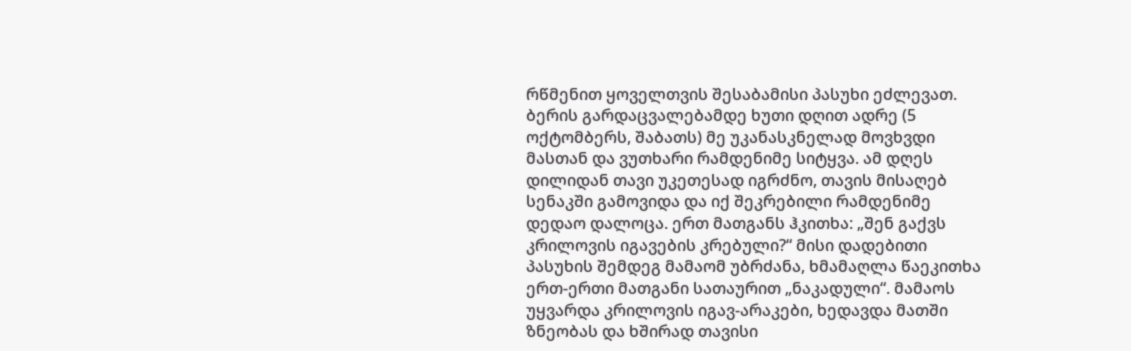რწმენით ყოველთვის შესაბამისი პასუხი ეძლევათ. ბერის გარდაცვალებამდე ხუთი დღით ადრე (5 ოქტომბერს, შაბათს) მე უკანასკნელად მოვხვდი მასთან და ვუთხარი რამდენიმე სიტყვა. ამ დღეს დილიდან თავი უკეთესად იგრძნო, თავის მისაღებ სენაკში გამოვიდა და იქ შეკრებილი რამდენიმე დედაო დალოცა. ერთ მათგანს ჰკითხა: „შენ გაქვს კრილოვის იგავების კრებული?“ მისი დადებითი პასუხის შემდეგ მამაომ უბრძანა, ხმამაღლა წაეკითხა ერთ-ერთი მათგანი სათაურით „ნაკადული“. მამაოს უყვარდა კრილოვის იგავ-არაკები, ხედავდა მათში ზნეობას და ხშირად თავისი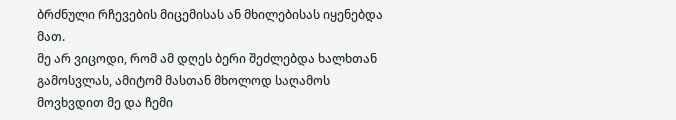ბრძნული რჩევების მიცემისას ან მხილებისას იყენებდა მათ.
მე არ ვიცოდი, რომ ამ დღეს ბერი შეძლებდა ხალხთან გამოსვლას, ამიტომ მასთან მხოლოდ საღამოს მოვხვდით მე და ჩემი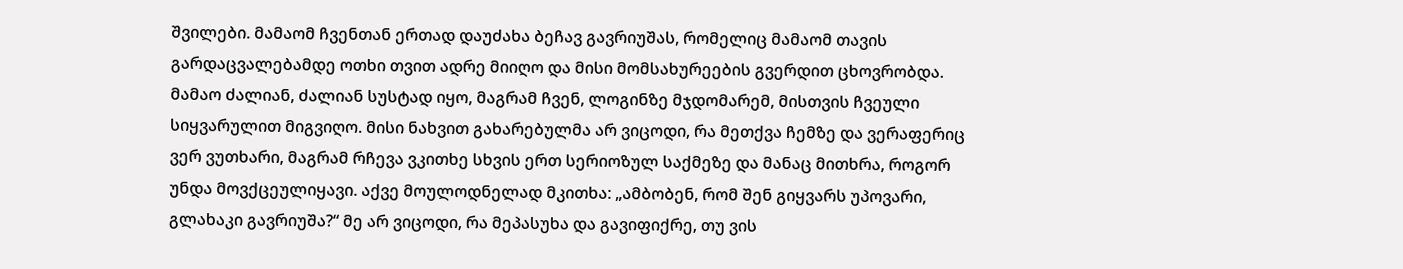შვილები. მამაომ ჩვენთან ერთად დაუძახა ბეჩავ გავრიუშას, რომელიც მამაომ თავის გარდაცვალებამდე ოთხი თვით ადრე მიიღო და მისი მომსახურეების გვერდით ცხოვრობდა. მამაო ძალიან, ძალიან სუსტად იყო, მაგრამ ჩვენ, ლოგინზე მჯდომარემ, მისთვის ჩვეული სიყვარულით მიგვიღო. მისი ნახვით გახარებულმა არ ვიცოდი, რა მეთქვა ჩემზე და ვერაფერიც ვერ ვუთხარი, მაგრამ რჩევა ვკითხე სხვის ერთ სერიოზულ საქმეზე და მანაც მითხრა, როგორ უნდა მოვქცეულიყავი. აქვე მოულოდნელად მკითხა: „ამბობენ, რომ შენ გიყვარს უპოვარი, გლახაკი გავრიუშა?“ მე არ ვიცოდი, რა მეპასუხა და გავიფიქრე, თუ ვის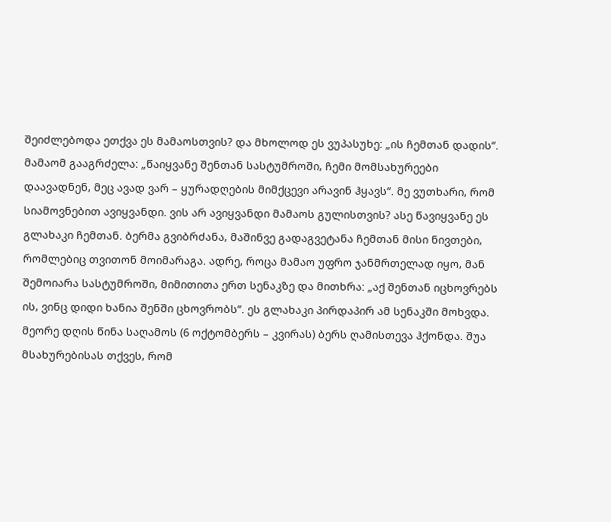შეიძლებოდა ეთქვა ეს მამაოსთვის? და მხოლოდ ეს ვუპასუხე: „ის ჩემთან დადის“. მამაომ გააგრძელა: „წაიყვანე შენთან სასტუმროში, ჩემი მომსახურეები დაავადნენ, მეც ავად ვარ – ყურადღების მიმქცევი არავინ ჰყავს“. მე ვუთხარი, რომ სიამოვნებით ავიყვანდი. ვის არ ავიყვანდი მამაოს გულისთვის? ასე წავიყვანე ეს გლახაკი ჩემთან. ბერმა გვიბრძანა, მაშინვე გადაგვეტანა ჩემთან მისი ნივთები, რომლებიც თვითონ მოიმარაგა. ადრე, როცა მამაო უფრო ჯანმრთელად იყო, მან შემოიარა სასტუმროში, მიმითითა ერთ სენაკზე და მითხრა: „აქ შენთან იცხოვრებს ის, ვინც დიდი ხანია შენში ცხოვრობს“. ეს გლახაკი პირდაპირ ამ სენაკში მოხვდა.
მეორე დღის წინა საღამოს (6 ოქტომბერს – კვირას) ბერს ღამისთევა ჰქონდა. შუა მსახურებისას თქვეს, რომ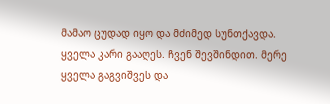მამაო ცუდად იყო და მძიმედ სუნთქავდა. ყველა კარი გააღეს. ჩვენ შევშინდით. მერე ყველა გაგვიშვეს და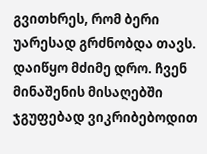გვითხრეს, რომ ბერი უარესად გრძნობდა თავს. დაიწყო მძიმე დრო. ჩვენ მინაშენის მისაღებში ჯგუფებად ვიკრიბებოდით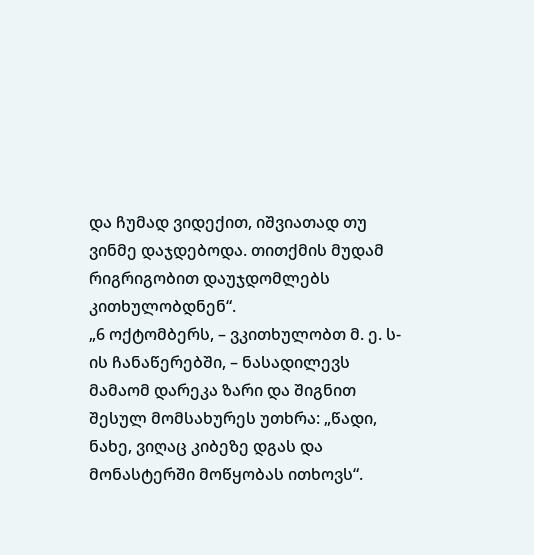და ჩუმად ვიდექით, იშვიათად თუ ვინმე დაჯდებოდა. თითქმის მუდამ რიგრიგობით დაუჯდომლებს კითხულობდნენ“.
„6 ოქტომბერს, – ვკითხულობთ მ. ე. ს-ის ჩანაწერებში, – ნასადილევს მამაომ დარეკა ზარი და შიგნით შესულ მომსახურეს უთხრა: „წადი, ნახე, ვიღაც კიბეზე დგას და მონასტერში მოწყობას ითხოვს“.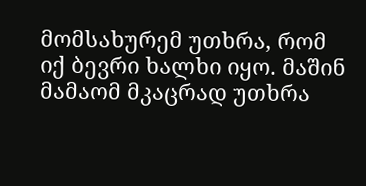მომსახურემ უთხრა, რომ იქ ბევრი ხალხი იყო. მაშინ მამაომ მკაცრად უთხრა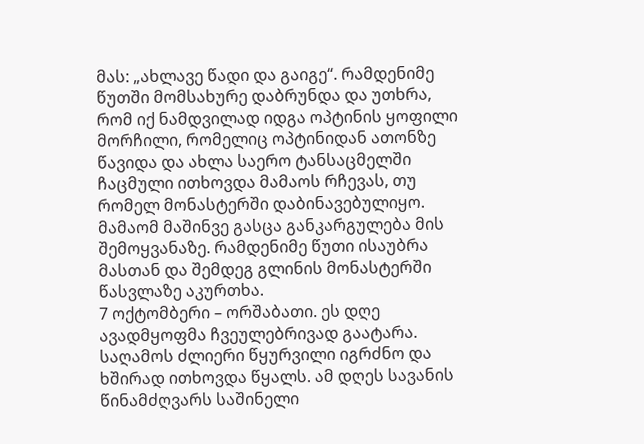მას: „ახლავე წადი და გაიგე“. რამდენიმე წუთში მომსახურე დაბრუნდა და უთხრა, რომ იქ ნამდვილად იდგა ოპტინის ყოფილი მორჩილი, რომელიც ოპტინიდან ათონზე წავიდა და ახლა საერო ტანსაცმელში ჩაცმული ითხოვდა მამაოს რჩევას, თუ რომელ მონასტერში დაბინავებულიყო. მამაომ მაშინვე გასცა განკარგულება მის შემოყვანაზე. რამდენიმე წუთი ისაუბრა მასთან და შემდეგ გლინის მონასტერში წასვლაზე აკურთხა.
7 ოქტომბერი – ორშაბათი. ეს დღე ავადმყოფმა ჩვეულებრივად გაატარა. საღამოს ძლიერი წყურვილი იგრძნო და ხშირად ითხოვდა წყალს. ამ დღეს სავანის წინამძღვარს საშინელი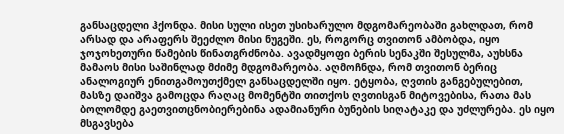განსაცდელი ჰქონდა. მისი სული ისეთ უსიხარულო მდგომარეობაში გახლდათ, რომ არსად და არაფერს შეეძლო მისი ნუგეში. ეს, როგორც თვითონ ამბობდა, იყო ჯოჯოხეთური წამების წინათგრძნობა. ავადმყოფი ბერის სენაკში შესულმა, აუხსნა მამაოს მისი საშინლად მძიმე მდგომარეობა. აღმოჩნდა, რომ თვითონ ბერიც ანალოგიურ ენითგამოუთქმელ განსაცდელში იყო. ეტყობა, ღვთის განგებულებით, მასზე დაიშვა გამოცდა რაღაც მომენტში თითქოს ღვთისგან მიტოვებისა, რათა მას ბოლომდე გაეთვითცნობიერებინა ადამიანური ბუნების სიღატაკე და უძლურება. ეს იყო მსგავსება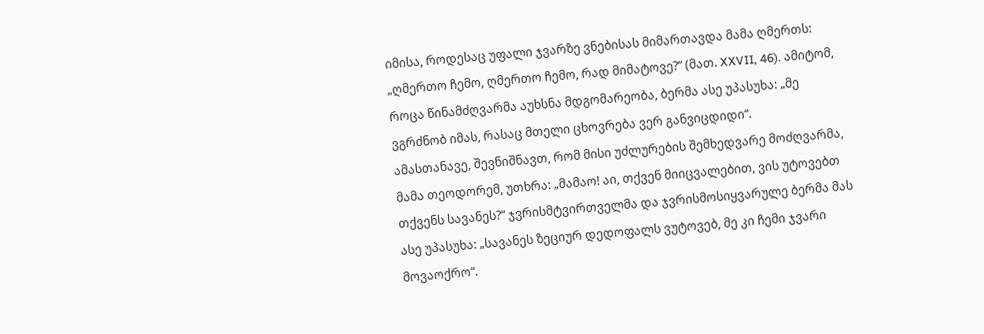იმისა, როდესაც უფალი ჯვარზე ვნებისას მიმართავდა მამა ღმერთს: „ღმერთო ჩემო, ღმერთო ჩემო, რად მიმატოვე?“ (მათ. XXVII, 46). ამიტომ, როცა წინამძღვარმა აუხსნა მდგომარეობა, ბერმა ასე უპასუხა: „მე ვგრძნობ იმას, რასაც მთელი ცხოვრება ვერ განვიცდიდი“.
ამასთანავე, შევნიშნავთ, რომ მისი უძლურების შემხედვარე მოძღვარმა, მამა თეოდორემ, უთხრა: „მამაო! აი, თქვენ მიიცვალებით, ვის უტოვებთ თქვენს სავანეს?“ ჯვრისმტვირთველმა და ჯვრისმოსიყვარულე ბერმა მას ასე უპასუხა: „სავანეს ზეციურ დედოფალს ვუტოვებ, მე კი ჩემი ჯვარი მოვაოქრო“.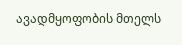ავადმყოფობის მთელს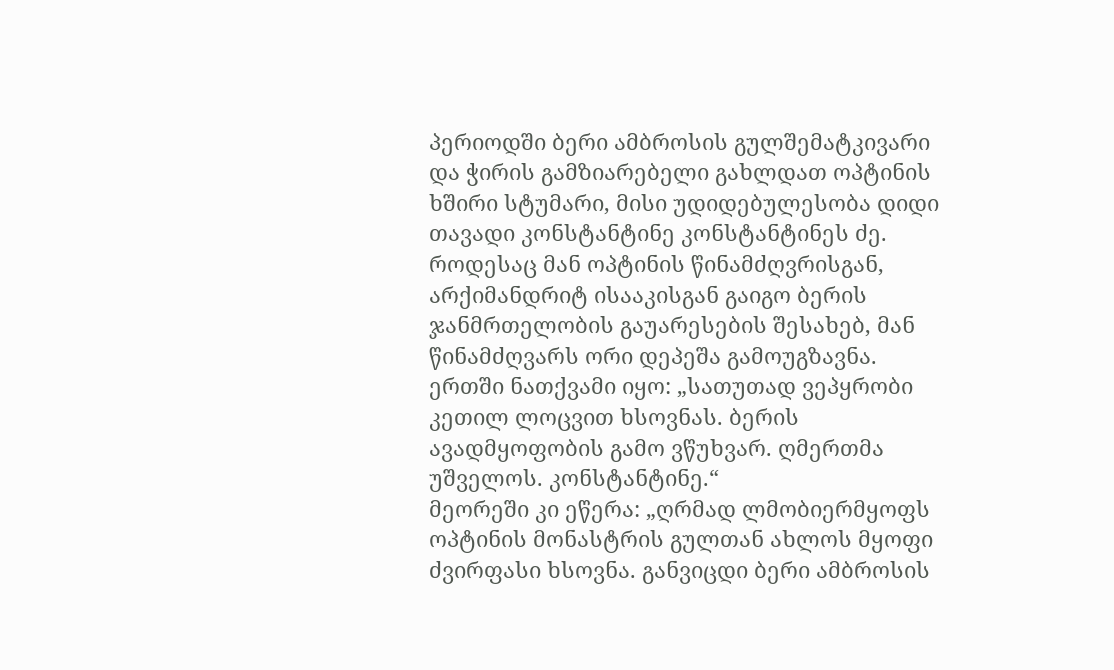პერიოდში ბერი ამბროსის გულშემატკივარი და ჭირის გამზიარებელი გახლდათ ოპტინის ხშირი სტუმარი, მისი უდიდებულესობა დიდი თავადი კონსტანტინე კონსტანტინეს ძე. როდესაც მან ოპტინის წინამძღვრისგან, არქიმანდრიტ ისააკისგან გაიგო ბერის ჯანმრთელობის გაუარესების შესახებ, მან წინამძღვარს ორი დეპეშა გამოუგზავნა. ერთში ნათქვამი იყო: „სათუთად ვეპყრობი კეთილ ლოცვით ხსოვნას. ბერის ავადმყოფობის გამო ვწუხვარ. ღმერთმა უშველოს. კონსტანტინე.“
მეორეში კი ეწერა: „ღრმად ლმობიერმყოფს ოპტინის მონასტრის გულთან ახლოს მყოფი ძვირფასი ხსოვნა. განვიცდი ბერი ამბროსის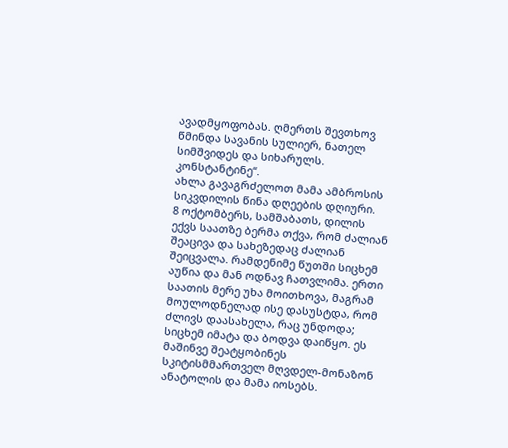ავადმყოფობას. ღმერთს შევთხოვ წმინდა სავანის სულიერ, ნათელ სიმშვიდეს და სიხარულს. კონსტანტინე“.
ახლა გავაგრძელოთ მამა ამბროსის სიკვდილის წინა დღეების დღიური.
8 ოქტომბერს, სამშაბათს, დილის ექვს საათზე ბერმა თქვა, რომ ძალიან შეაცივა და სახეზედაც ძალიან შეიცვალა. რამდენიმე წუთში სიცხემ აუწია და მან ოდნავ ჩათვლიმა. ერთი საათის მერე უხა მოითხოვა, მაგრამ მოულოდნელად ისე დასუსტდა, რომ ძლივს დაასახელა, რაც უნდოდა; სიცხემ იმატა და ბოდვა დაიწყო. ეს მაშინვე შეატყობინეს სკიტისმმართველ მღვდელ-მონაზონ ანატოლის და მამა იოსებს.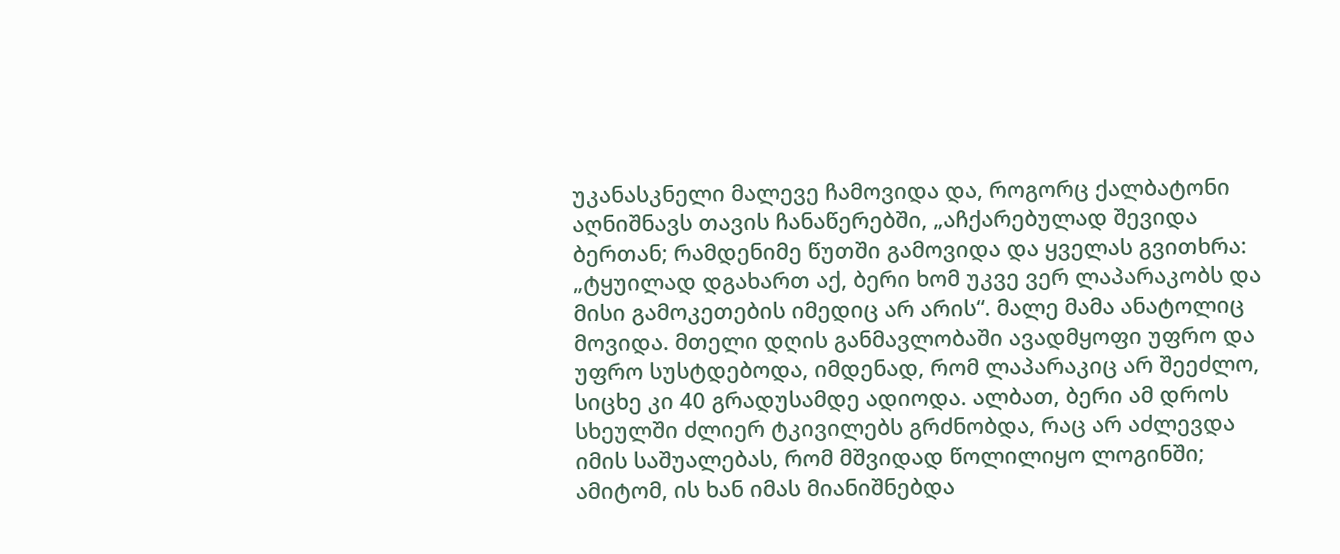უკანასკნელი მალევე ჩამოვიდა და, როგორც ქალბატონი აღნიშნავს თავის ჩანაწერებში, „აჩქარებულად შევიდა ბერთან; რამდენიმე წუთში გამოვიდა და ყველას გვითხრა: „ტყუილად დგახართ აქ, ბერი ხომ უკვე ვერ ლაპარაკობს და მისი გამოკეთების იმედიც არ არის“. მალე მამა ანატოლიც მოვიდა. მთელი დღის განმავლობაში ავადმყოფი უფრო და უფრო სუსტდებოდა, იმდენად, რომ ლაპარაკიც არ შეეძლო, სიცხე კი 40 გრადუსამდე ადიოდა. ალბათ, ბერი ამ დროს სხეულში ძლიერ ტკივილებს გრძნობდა, რაც არ აძლევდა იმის საშუალებას, რომ მშვიდად წოლილიყო ლოგინში; ამიტომ, ის ხან იმას მიანიშნებდა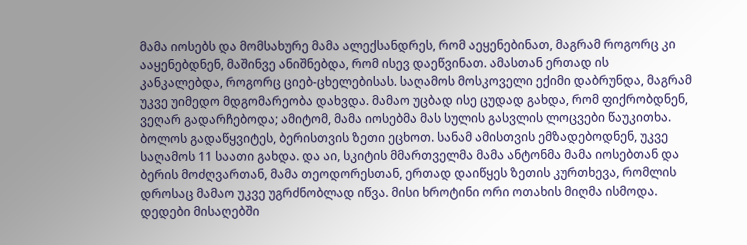მამა იოსებს და მომსახურე მამა ალექსანდრეს, რომ აეყენებინათ, მაგრამ როგორც კი ააყენებდნენ, მაშინვე ანიშნებდა, რომ ისევ დაეწვინათ. ამასთან ერთად ის კანკალებდა, როგორც ციებ-ცხელებისას. საღამოს მოსკოველი ექიმი დაბრუნდა, მაგრამ უკვე უიმედო მდგომარეობა დახვდა. მამაო უცბად ისე ცუდად გახდა, რომ ფიქრობდნენ, ვეღარ გადარჩებოდა; ამიტომ, მამა იოსებმა მას სულის გასვლის ლოცვები წაუკითხა. ბოლოს გადაწყვიტეს, ბერისთვის ზეთი ეცხოთ. სანამ ამისთვის ემზადებოდნენ, უკვე საღამოს 11 საათი გახდა. და აი, სკიტის მმართველმა მამა ანტონმა მამა იოსებთან და ბერის მოძღვართან, მამა თეოდორესთან, ერთად დაიწყეს ზეთის კურთხევა, რომლის დროსაც მამაო უკვე უგრძნობლად იწვა. მისი ხროტინი ორი ოთახის მიღმა ისმოდა. დედები მისაღებში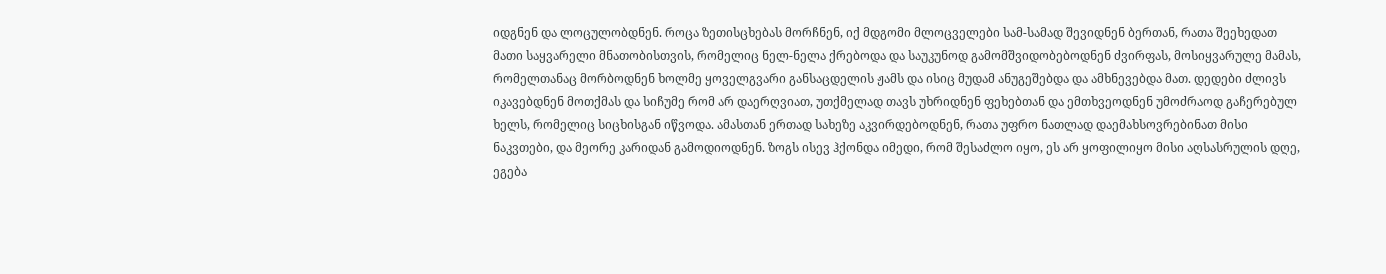იდგნენ და ლოცულობდნენ. როცა ზეთისცხებას მორჩნენ, იქ მდგომი მლოცველები სამ-სამად შევიდნენ ბერთან, რათა შეეხედათ მათი საყვარელი მნათობისთვის, რომელიც ნელ-ნელა ქრებოდა და საუკუნოდ გამომშვიდობებოდნენ ძვირფას, მოსიყვარულე მამას, რომელთანაც მორბოდნენ ხოლმე ყოველგვარი განსაცდელის ჟამს და ისიც მუდამ ანუგეშებდა და ამხნევებდა მათ. დედები ძლივს იკავებდნენ მოთქმას და სიჩუმე რომ არ დაერღვიათ, უთქმელად თავს უხრიდნენ ფეხებთან და ემთხვეოდნენ უმოძრაოდ გაჩერებულ ხელს, რომელიც სიცხისგან იწვოდა. ამასთან ერთად სახეზე აკვირდებოდნენ, რათა უფრო ნათლად დაემახსოვრებინათ მისი ნაკვთები, და მეორე კარიდან გამოდიოდნენ. ზოგს ისევ ჰქონდა იმედი, რომ შესაძლო იყო, ეს არ ყოფილიყო მისი აღსასრულის დღე, ეგება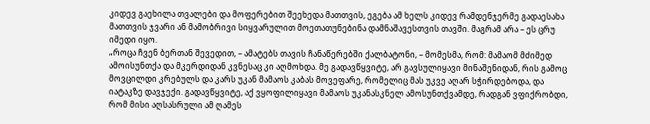კიდევ გაეხილა თვალები და მოფერებით შეეხედა მათთვის, ეგება ამ ხელს კიდევ რამდენჯერმე გადაესახა მათთვის ჯვარი ან მამობრივი სიყვარულით მოეთათუნებინა დამნაშავესთვის თავში. მაგრამ არა – ეს ცრუ იმედი იყო.
„როცა ჩვენ ბერთან შევედით, – ამატებს თავის ჩანაწერებში ქალბატონი, – მომესმა, რომ: მამაომ მძიმედ ამოისუნთქა და მკერდიდან კვნესაც კი აღმოხდა. მე გადავწყვიტე, არ გავსულიყავი მინაშენიდან, რის გამოც მოვცილდი კრებულს და კარს უკან მამაოს კაბას მოვეფარე, რომელიც მას უკვე აღარ სჭირდებოდა, და იატაკზე დავჯექი. გადავწყვიტე, აქ ვყოფილიყავი მამაოს უკანასკნელ ამოსუნთქვამდე, რადგან ვფიქრობდი, რომ მისი აღსასრული ამ ღამეს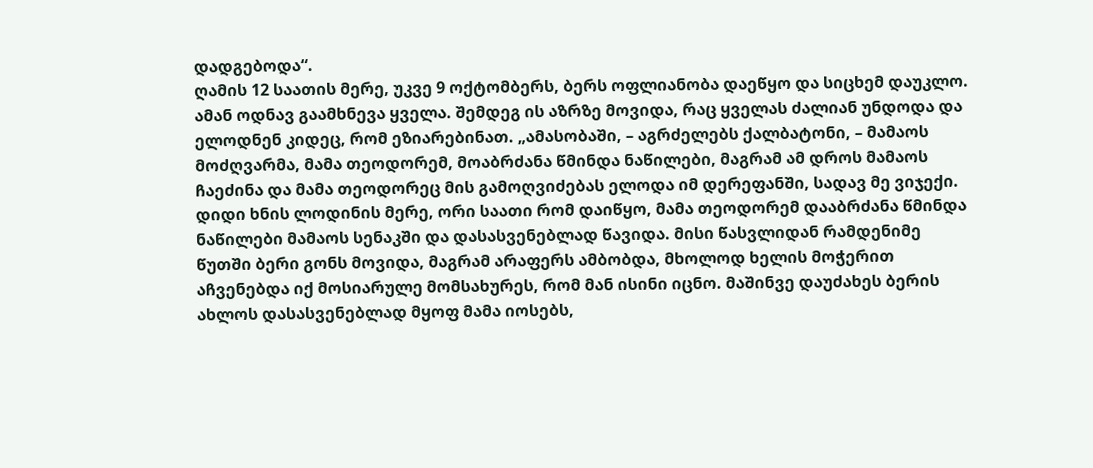დადგებოდა“.
ღამის 12 საათის მერე, უკვე 9 ოქტომბერს, ბერს ოფლიანობა დაეწყო და სიცხემ დაუკლო. ამან ოდნავ გაამხნევა ყველა. შემდეგ ის აზრზე მოვიდა, რაც ყველას ძალიან უნდოდა და ელოდნენ კიდეც, რომ ეზიარებინათ. „ამასობაში, – აგრძელებს ქალბატონი, – მამაოს მოძღვარმა, მამა თეოდორემ, მოაბრძანა წმინდა ნაწილები, მაგრამ ამ დროს მამაოს ჩაეძინა და მამა თეოდორეც მის გამოღვიძებას ელოდა იმ დერეფანში, სადავ მე ვიჯექი. დიდი ხნის ლოდინის მერე, ორი საათი რომ დაიწყო, მამა თეოდორემ დააბრძანა წმინდა ნაწილები მამაოს სენაკში და დასასვენებლად წავიდა. მისი წასვლიდან რამდენიმე წუთში ბერი გონს მოვიდა, მაგრამ არაფერს ამბობდა, მხოლოდ ხელის მოჭერით აჩვენებდა იქ მოსიარულე მომსახურეს, რომ მან ისინი იცნო. მაშინვე დაუძახეს ბერის ახლოს დასასვენებლად მყოფ მამა იოსებს,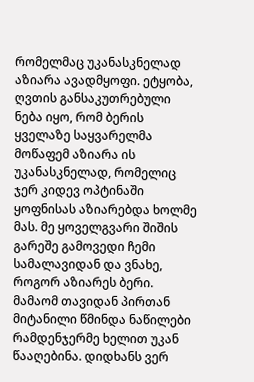რომელმაც უკანასკნელად აზიარა ავადმყოფი. ეტყობა, ღვთის განსაკუთრებული ნება იყო, რომ ბერის ყველაზე საყვარელმა მოწაფემ აზიარა ის უკანასკნელად, რომელიც ჯერ კიდევ ოპტინაში ყოფნისას აზიარებდა ხოლმე მას. მე ყოველგვარი შიშის გარეშე გამოვედი ჩემი სამალავიდან და ვნახე, როგორ აზიარეს ბერი. მამაომ თავიდან პირთან მიტანილი წმინდა ნაწილები რამდენჯერმე ხელით უკან წააღებინა. დიდხანს ვერ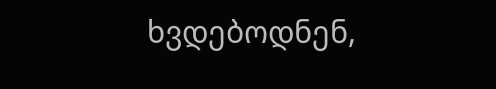ხვდებოდნენ,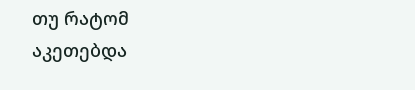თუ რატომ აკეთებდა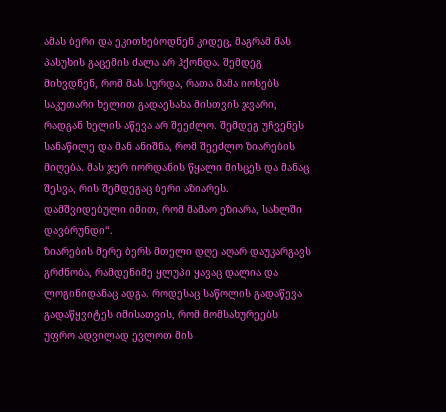ამას ბერი და ეკითხებოდნენ კიდეც, მაგრამ მას პასუხის გაცემის ძალა არ ჰქონდა. შემდეგ მიხვდნენ, რომ მას სურდა, რათა მამა იოსებს საკუთარი ხელით გადაესახა მისთვის ჯვარი, რადგან ხელის აწევა არ შეეძლო. შემდეგ უჩვენეს სანაწილე და მან ანიშნა, რომ შეეძლო ზიარების მიღება. მას ჯერ იორდანის წყალი მისცეს და მანაც შესვა, რის შემდეგაც ბერი აზიარეს. დამშვიდებული იმით, რომ მამაო ეზიარა, სახლში დავბრუნდი“.
ზიარების მერე ბერს მთელი დღე აღარ დაუკარგავს გრძნობა, რამდენიმე ყლუპი ყავაც დალია და ლოგინიდანაც ადგა. როდესაც საწოლის გადაწევა გადაწყვიტეს იმისათვის, რომ მომსახურეებს უფრო ადვილად ევლოთ მის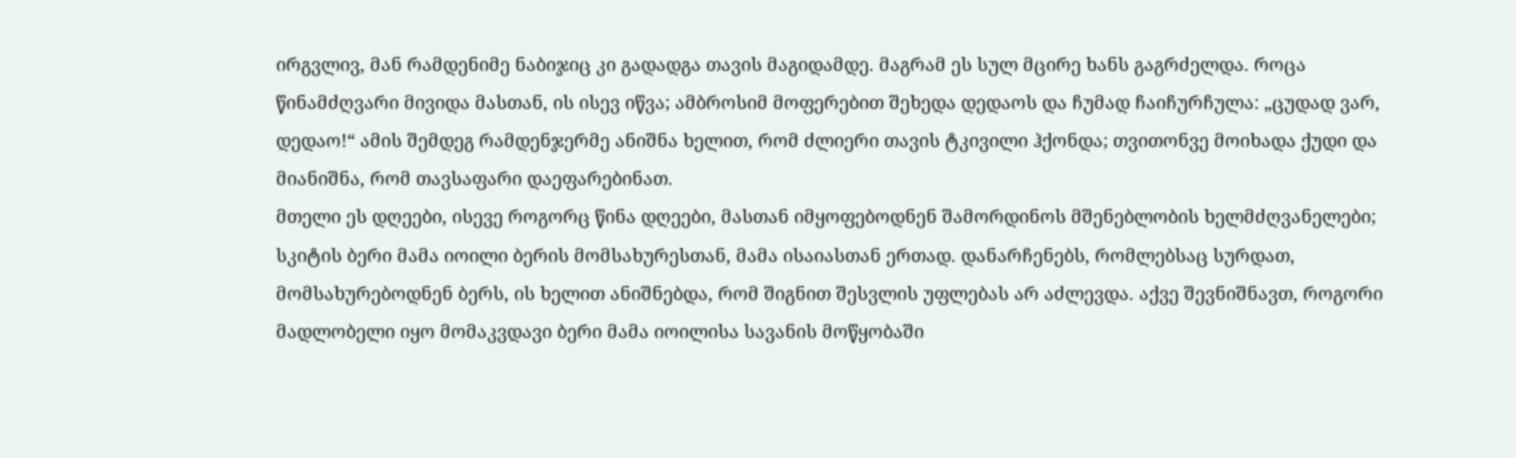ირგვლივ, მან რამდენიმე ნაბიჯიც კი გადადგა თავის მაგიდამდე. მაგრამ ეს სულ მცირე ხანს გაგრძელდა. როცა წინამძღვარი მივიდა მასთან, ის ისევ იწვა; ამბროსიმ მოფერებით შეხედა დედაოს და ჩუმად ჩაიჩურჩულა: „ცუდად ვარ, დედაო!“ ამის შემდეგ რამდენჯერმე ანიშნა ხელით, რომ ძლიერი თავის ტკივილი ჰქონდა; თვითონვე მოიხადა ქუდი და მიანიშნა, რომ თავსაფარი დაეფარებინათ.
მთელი ეს დღეები, ისევე როგორც წინა დღეები, მასთან იმყოფებოდნენ შამორდინოს მშენებლობის ხელმძღვანელები; სკიტის ბერი მამა იოილი ბერის მომსახურესთან, მამა ისაიასთან ერთად. დანარჩენებს, რომლებსაც სურდათ, მომსახურებოდნენ ბერს, ის ხელით ანიშნებდა, რომ შიგნით შესვლის უფლებას არ აძლევდა. აქვე შევნიშნავთ, როგორი მადლობელი იყო მომაკვდავი ბერი მამა იოილისა სავანის მოწყობაში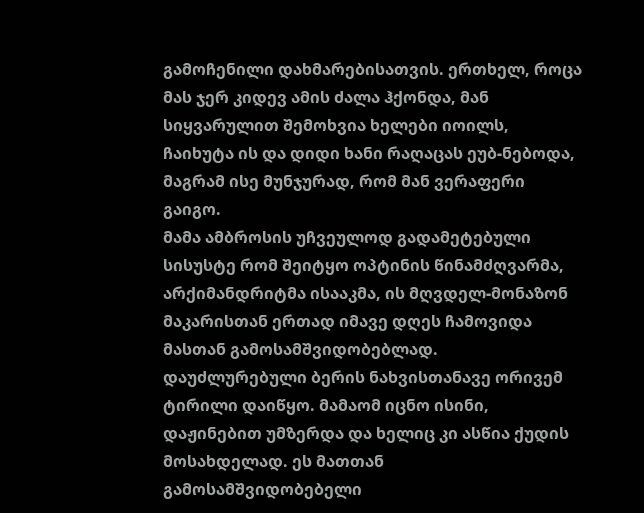გამოჩენილი დახმარებისათვის. ერთხელ, როცა მას ჯერ კიდევ ამის ძალა ჰქონდა, მან სიყვარულით შემოხვია ხელები იოილს, ჩაიხუტა ის და დიდი ხანი რაღაცას ეუბ-ნებოდა, მაგრამ ისე მუნჯურად, რომ მან ვერაფერი გაიგო.
მამა ამბროსის უჩვეულოდ გადამეტებული სისუსტე რომ შეიტყო ოპტინის წინამძღვარმა, არქიმანდრიტმა ისააკმა, ის მღვდელ-მონაზონ მაკარისთან ერთად იმავე დღეს ჩამოვიდა მასთან გამოსამშვიდობებლად. დაუძლურებული ბერის ნახვისთანავე ორივემ ტირილი დაიწყო. მამაომ იცნო ისინი, დაჟინებით უმზერდა და ხელიც კი ასწია ქუდის მოსახდელად. ეს მათთან გამოსამშვიდობებელი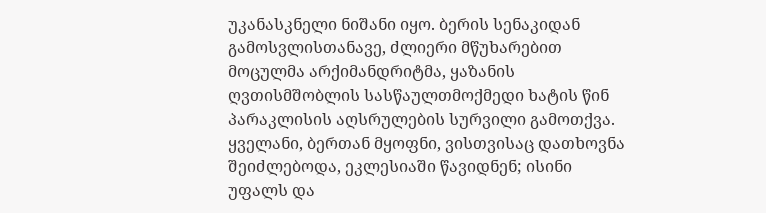უკანასკნელი ნიშანი იყო. ბერის სენაკიდან გამოსვლისთანავე, ძლიერი მწუხარებით მოცულმა არქიმანდრიტმა, ყაზანის ღვთისმშობლის სასწაულთმოქმედი ხატის წინ პარაკლისის აღსრულების სურვილი გამოთქვა. ყველანი, ბერთან მყოფნი, ვისთვისაც დათხოვნა შეიძლებოდა, ეკლესიაში წავიდნენ; ისინი უფალს და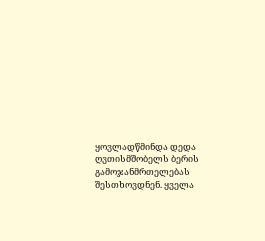ყოვლადწმინდა დედა ღვთისმშობელს ბერის გამოჯანმრთელებას შესთხოვდნენ. ყველა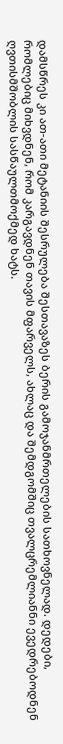დამსწრეს კი ათ-ათი მეტანიის შესრულება შესთავაზეს ბერის გამოჯანმრთელების სათხოვნელად. დედები, რომლებიც მიხვდნენ, რომ კარგავდნენ თავის მფარველს, ახლაც და შემდგომშიც თვალცრემლიანნი ევედრებოდნენ ღვთისმშობლის სასწაულთმოქმედ ხატს.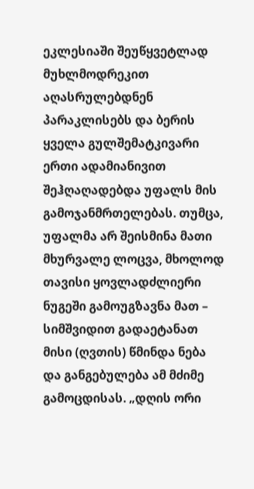ეკლესიაში შეუწყვეტლად მუხლმოდრეკით აღასრულებდნენ პარაკლისებს და ბერის ყველა გულშემატკივარი ერთი ადამიანივით შეჰღაღადებდა უფალს მის გამოჯანმრთელებას. თუმცა, უფალმა არ შეისმინა მათი მხურვალე ლოცვა, მხოლოდ თავისი ყოვლადძლიერი ნუგეში გამოუგზავნა მათ – სიმშვიდით გადაეტანათ მისი (ღვთის) წმინდა ნება და განგებულება ამ მძიმე გამოცდისას. „დღის ორი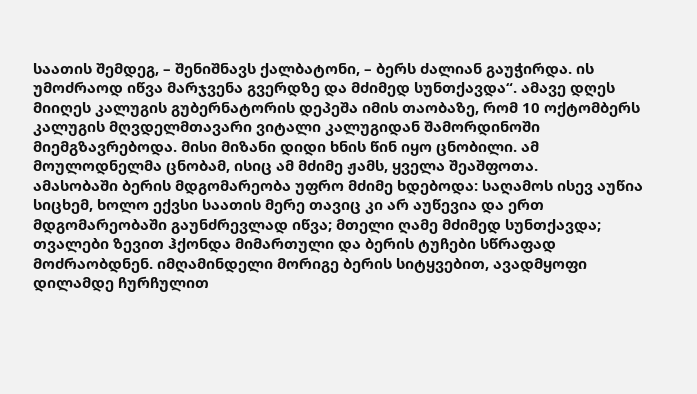საათის შემდეგ, – შენიშნავს ქალბატონი, – ბერს ძალიან გაუჭირდა. ის უმოძრაოდ იწვა მარჯვენა გვერდზე და მძიმედ სუნთქავდა“. ამავე დღეს მიიღეს კალუგის გუბერნატორის დეპეშა იმის თაობაზე, რომ 10 ოქტომბერს კალუგის მღვდელმთავარი ვიტალი კალუგიდან შამორდინოში მიემგზავრებოდა. მისი მიზანი დიდი ხნის წინ იყო ცნობილი. ამ მოულოდნელმა ცნობამ, ისიც ამ მძიმე ჟამს, ყველა შეაშფოთა.
ამასობაში ბერის მდგომარეობა უფრო მძიმე ხდებოდა: საღამოს ისევ აუწია სიცხემ, ხოლო ექვსი საათის მერე თავიც კი არ აუწევია და ერთ მდგომარეობაში გაუნძრევლად იწვა; მთელი ღამე მძიმედ სუნთქავდა; თვალები ზევით ჰქონდა მიმართული და ბერის ტუჩები სწრაფად მოძრაობდნენ. იმღამინდელი მორიგე ბერის სიტყვებით, ავადმყოფი დილამდე ჩურჩულით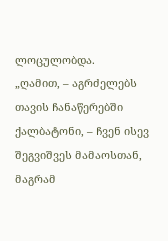ლოცულობდა.
„ღამით, – აგრძელებს თავის ჩანაწერებში ქალბატონი, – ჩვენ ისევ შეგვიშვეს მამაოსთან, მაგრამ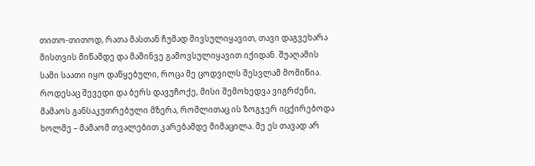თითო-თითოდ, რათა მასთან ჩუმად მივსულიყავით, თავი დაგვეხარა მისთვის მიწამდე და მაშინვე გამოვსულიყავით იქიდან. შუაღამის სამი საათი იყო დაწყებული, როცა მე ცოდვილს შესვლამ მომიწია. როდესაც შევედი და ბერს დავუჩოქე, მისი შემოხედვა ვიგრძენი, მამაოს განსაკუთრებული მზერა, რომლითაც ის ზოგჯერ იცქირებოდა ხოლმე – მამაომ თვალებით კარებამდე მიმაცილა. მე ეს თავად არ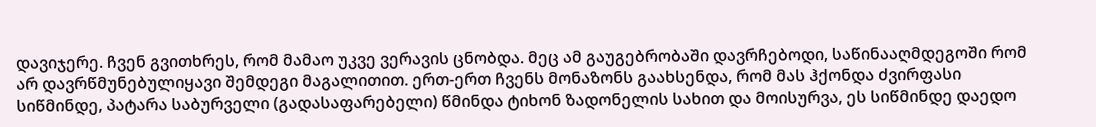დავიჯერე. ჩვენ გვითხრეს, რომ მამაო უკვე ვერავის ცნობდა. მეც ამ გაუგებრობაში დავრჩებოდი, საწინააღმდეგოში რომ არ დავრწმუნებულიყავი შემდეგი მაგალითით. ერთ-ერთ ჩვენს მონაზონს გაახსენდა, რომ მას ჰქონდა ძვირფასი სიწმინდე, პატარა საბურველი (გადასაფარებელი) წმინდა ტიხონ ზადონელის სახით და მოისურვა, ეს სიწმინდე დაედო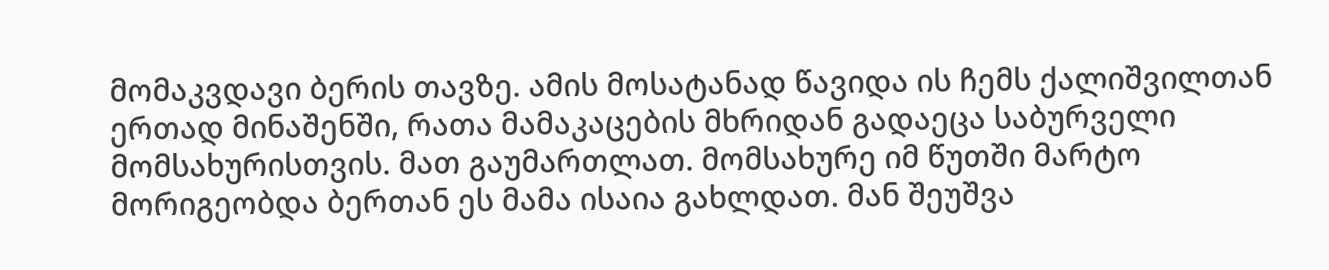მომაკვდავი ბერის თავზე. ამის მოსატანად წავიდა ის ჩემს ქალიშვილთან ერთად მინაშენში, რათა მამაკაცების მხრიდან გადაეცა საბურველი მომსახურისთვის. მათ გაუმართლათ. მომსახურე იმ წუთში მარტო მორიგეობდა ბერთან ეს მამა ისაია გახლდათ. მან შეუშვა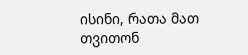ისინი, რათა მათ თვითონ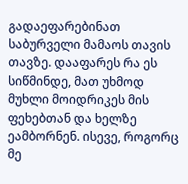გადაეფარებინათ საბურველი მამაოს თავის თავზე. დააფარეს რა ეს სიწმინდე, მათ უხმოდ მუხლი მოიდრიკეს მის ფეხებთან და ხელზე ეამბორნენ. ისევე, როგორც მე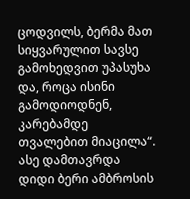ცოდვილს, ბერმა მათ სიყვარულით სავსე გამოხედვით უპასუხა და, როცა ისინი გამოდიოდნენ, კარებამდე თვალებით მიაცილა“.
ასე დამთავრდა დიდი ბერი ამბროსის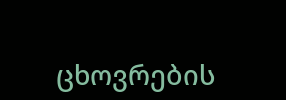ცხოვრების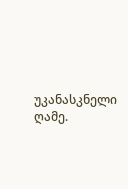უკანასკნელი ღამე.